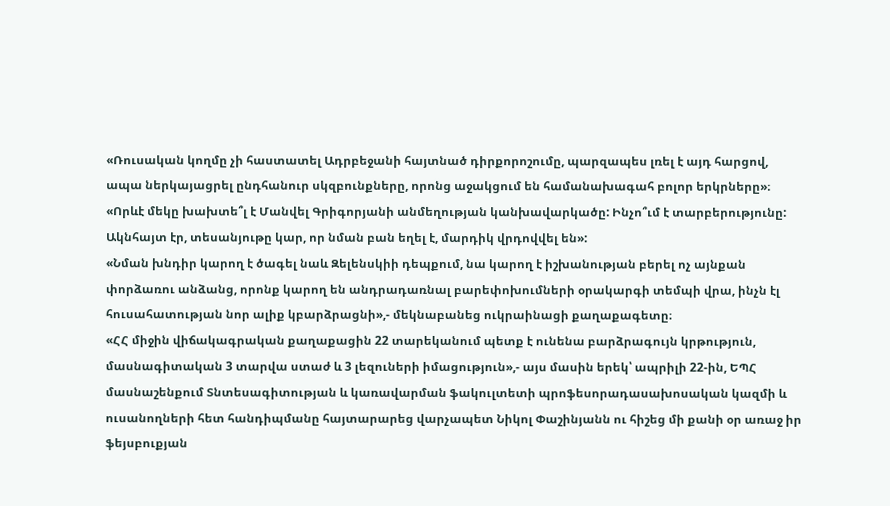«Ռուսական կողմը չի հաստատել Ադրբեջանի հայտնած դիրքորոշումը, պարզապես լռել է այդ հարցով, ապա ներկայացրել ընդհանուր սկզբունքները, որոնց աջակցում են համանախագահ բոլոր երկրները»։
«Որևէ մեկը խախտե՞լ է Մանվել Գրիգորյանի անմեղության կանխավարկածը: Ինչո՞ւմ է տարբերությունը: Ակնհայտ էր, տեսանյութը կար, որ նման բան եղել է, մարդիկ վրդովվել են»:
«Նման խնդիր կարող է ծագել նաև Զելենսկիի դեպքում, նա կարող է իշխանության բերել ոչ այնքան փորձառու անձանց, որոնք կարող են անդրադառնալ բարեփոխումների օրակարգի տեմպի վրա, ինչն էլ հուսահատության նոր ալիք կբարձրացնի»,- մեկնաբանեց ուկրաինացի քաղաքագետը։
«ՀՀ միջին վիճակագրական քաղաքացին 22 տարեկանում պետք է ունենա բարձրագույն կրթություն, մասնագիտական 3 տարվա ստաժ և 3 լեզուների իմացություն»,- այս մասին երեկ՝ ապրիլի 22-ին, ԵՊՀ մասնաշենքում Տնտեսագիտության և կառավարման ֆակուլտետի պրոֆեսորադասախոսական կազմի և ուսանողների հետ հանդիպմանը հայտարարեց վարչապետ Նիկոլ Փաշինյանն ու հիշեց մի քանի օր առաջ իր ֆեյսբուքյան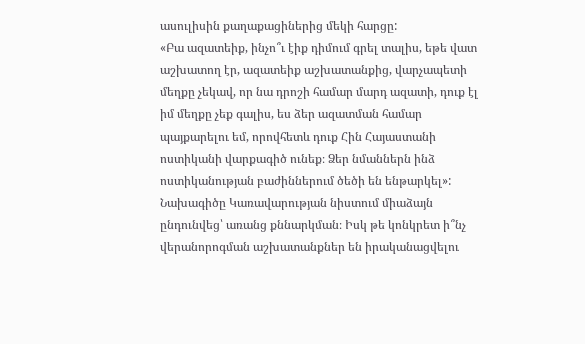ասուլիսին քաղաքացիներից մեկի հարցը:
«Բա ազատեիք, ինչո՞ւ էիք դիմում գրել տալիս, եթե վատ աշխատող էր, ազատեիք աշխատանքից, վարչապետի մեղքը չեկավ, որ նա դրոշի համար մարդ ազատի, դուք էլ իմ մեղքը չեք գալիս, ես ձեր ազատման համար պայքարելու եմ, որովհետև դուք Հին Հայաստանի ոստիկանի վարքագիծ ունեք։ Ձեր նմաններն ինձ ոստիկանության բաժիններում ծեծի են ենթարկել»:
Նախագիծը Կառավարության նիստում միաձայն ընդունվեց՝ առանց քննարկման։ Իսկ թե կոնկրետ ի՞նչ վերանորոգման աշխատանքներ են իրականացվելու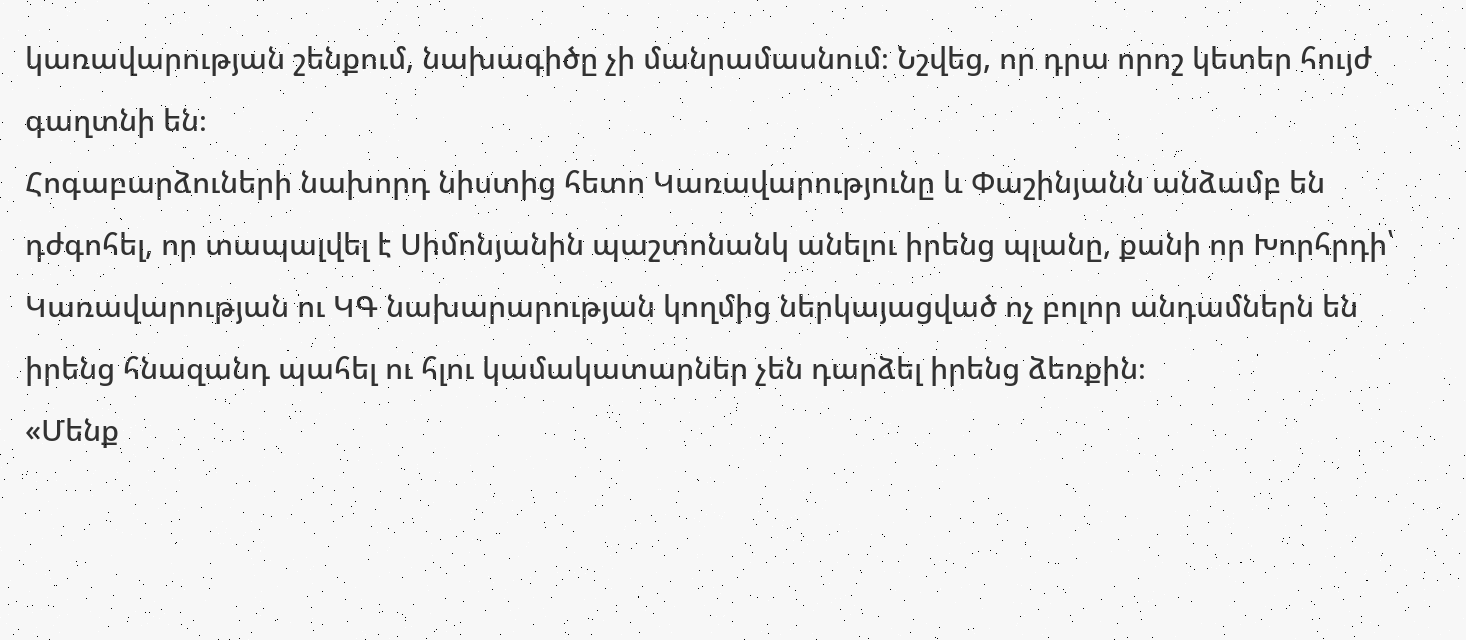կառավարության շենքում, նախագիծը չի մանրամասնում։ Նշվեց, որ դրա որոշ կետեր հույժ գաղտնի են։
Հոգաբարձուների նախորդ նիստից հետո Կառավարությունը և Փաշինյանն անձամբ են դժգոհել, որ տապալվել է Սիմոնյանին պաշտոնանկ անելու իրենց պլանը, քանի որ Խորհրդի՝ Կառավարության ու ԿԳ նախարարության կողմից ներկայացված ոչ բոլոր անդամներն են իրենց հնազանդ պահել ու հլու կամակատարներ չեն դարձել իրենց ձեռքին։
«Մենք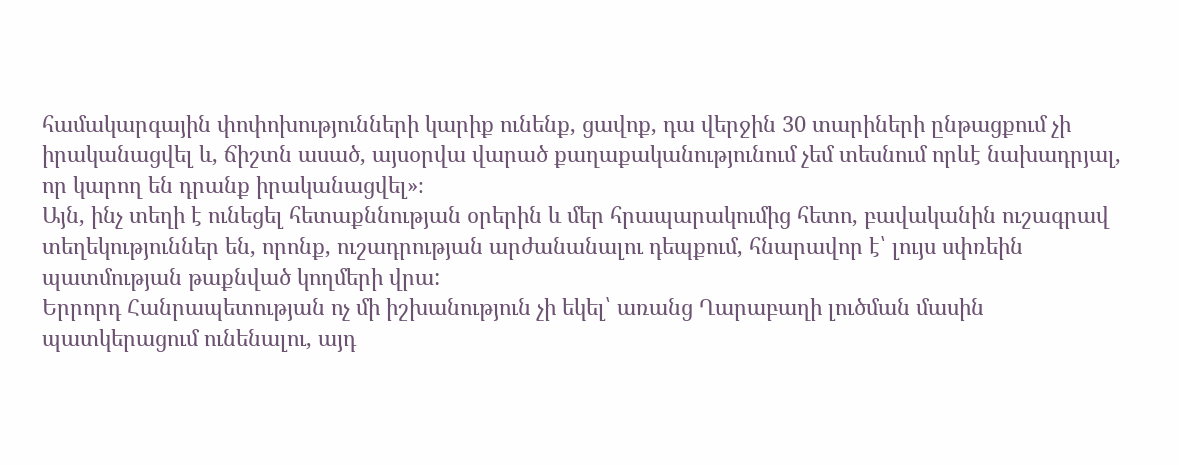համակարգային փոփոխությունների կարիք ունենք, ցավոք, դա վերջին 30 տարիների ընթացքում չի իրականացվել և, ճիշտն ասած, այսօրվա վարած քաղաքականությունում չեմ տեսնում որևէ նախադրյալ, որ կարող են դրանք իրականացվել»։
Այն, ինչ տեղի է ունեցել հետաքննության օրերին և մեր հրապարակումից հետո, բավականին ուշագրավ տեղեկություններ են, որոնք, ուշադրության արժանանալու դեպքում, հնարավոր է՝ լույս սփռեին պատմության թաքնված կողմերի վրա:
Երրորդ Հանրապետության ոչ մի իշխանություն չի եկել՝ առանց Ղարաբաղի լուծման մասին պատկերացում ունենալու, այդ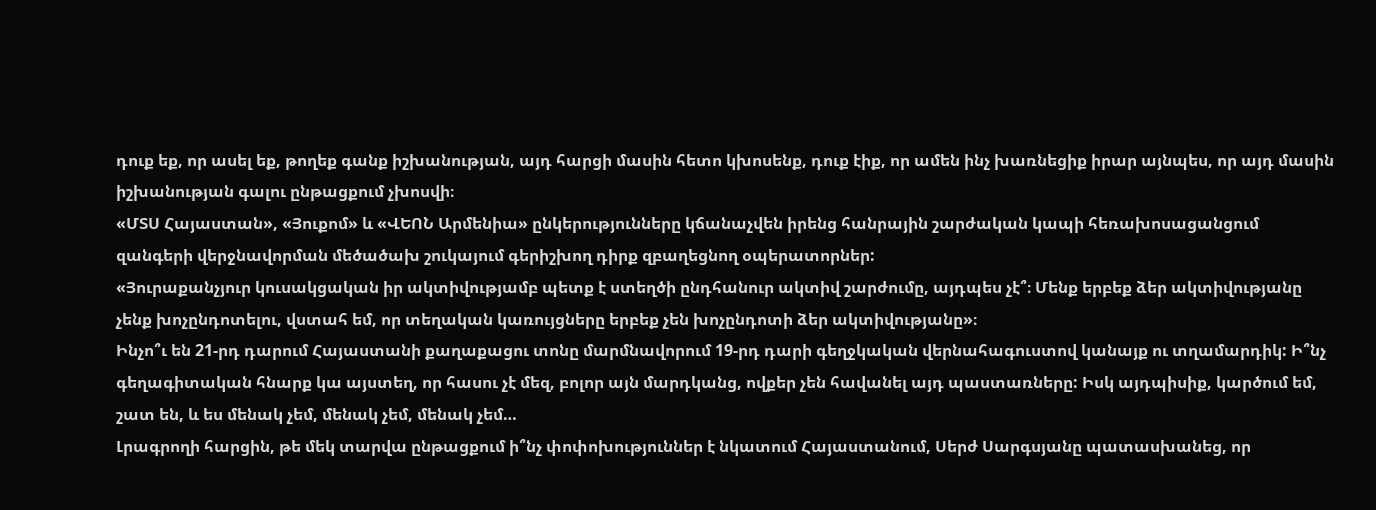դուք եք, որ ասել եք, թողեք գանք իշխանության, այդ հարցի մասին հետո կխոսենք, դուք էիք, որ ամեն ինչ խառնեցիք իրար այնպես, որ այդ մասին իշխանության գալու ընթացքում չխոսվի։
«ՄՏՍ Հայաստան», «Յուքոմ» և «ՎԵՈՆ Արմենիա» ընկերությունները կճանաչվեն իրենց հանրային շարժական կապի հեռախոսացանցում զանգերի վերջնավորման մեծածախ շուկայում գերիշխող դիրք զբաղեցնող օպերատորներ:
«Յուրաքանչյուր կուսակցական իր ակտիվությամբ պետք է ստեղծի ընդհանուր ակտիվ շարժումը, այդպես չէ՞։ Մենք երբեք ձեր ակտիվությանը չենք խոչընդոտելու, վստահ եմ, որ տեղական կառույցները երբեք չեն խոչընդոտի ձեր ակտիվությանը»։
Ինչո՞ւ են 21-րդ դարում Հայաստանի քաղաքացու տոնը մարմնավորում 19-րդ դարի գեղջկական վերնահագուստով կանայք ու տղամարդիկ: Ի՞նչ գեղագիտական հնարք կա այստեղ, որ հասու չէ մեզ, բոլոր այն մարդկանց, ովքեր չեն հավանել այդ պաստառները: Իսկ այդպիսիք, կարծում եմ, շատ են, և ես մենակ չեմ, մենակ չեմ, մենակ չեմ…
Լրագրողի հարցին, թե մեկ տարվա ընթացքում ի՞նչ փոփոխություններ է նկատում Հայաստանում, Սերժ Սարգսյանը պատասխանեց, որ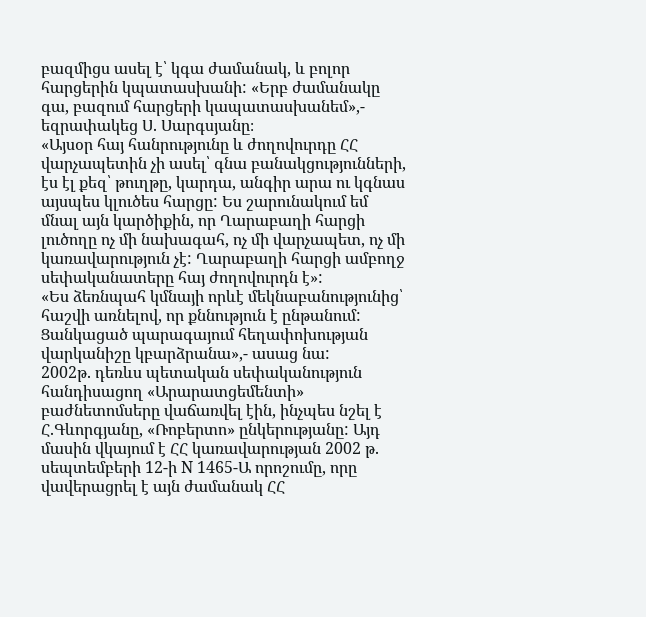բազմիցս ասել է՝ կգա ժամանակ, և բոլոր հարցերին կպատասխանի: «Երբ ժամանակը գա, բազում հարցերի կապատասխանեմ»,- եզրափակեց Ս. Սարգսյանը։
«Այսօր հայ հանրությունը և ժողովուրդը ՀՀ վարչապետին չի ասել՝ գնա բանակցությունների, էս էլ քեզ՝ թուղթը, կարդա, անգիր արա ու կգնաս այսպես կլուծես հարցը: Ես շարունակում եմ մնալ այն կարծիքին, որ Ղարաբաղի հարցի լուծողը ոչ մի նախագահ, ոչ մի վարչապետ, ոչ մի կառավարություն չէ: Ղարաբաղի հարցի ամբողջ սեփականատերը հայ ժողովուրդն է»:
«Ես ձեռնպահ կմնայի որևէ մեկնաբանությունից՝ հաշվի առնելով, որ քննություն է ընթանում: Ցանկացած պարագայում հեղափոխության վարկանիշը կբարձրանա»,- ասաց նա:
2002թ. դեռևս պետական սեփականություն հանդիսացող «Արարատցեմենտի» բաժնետոմսերը վաճառվել էին, ինչպես նշել է Հ.Գևորգյանը, «Ռոբերտո» ընկերությանը: Այդ մասին վկայում է ՀՀ կառավարության 2002 թ. սեպտեմբերի 12-ի N 1465-Ա որոշումը, որը վավերացրել է այն ժամանակ ՀՀ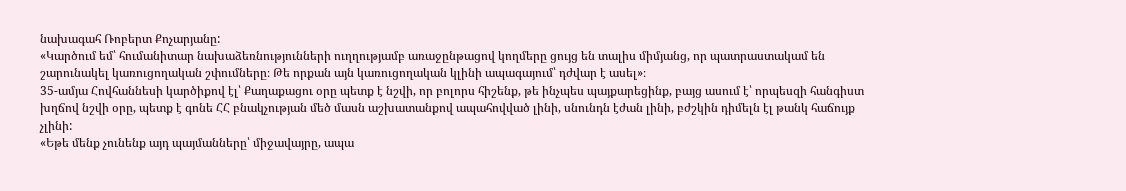նախագահ Ռոբերտ Քոչարյանը:
«Կարծում եմ՝ հումանիտար նախաձեռնությունների ուղղությամբ առաջընթացով կողմերը ցույց են տալիս միմյանց, որ պատրաստակամ են շարունակել կառուցողական շփումները։ Թե որքան այն կառուցողական կլինի ապագայում՝ դժվար է ասել»։
35-ամյա Հովհաննեսի կարծիքով էլ՝ Քաղաքացու օրը պետք է նշվի, որ բոլորս հիշենք, թե ինչպես պայքարեցինք, բայց ասում է՝ որպեսզի հանգիստ խղճով նշվի օրը, պետք է գոնե ՀՀ բնակչության մեծ մասն աշխատանքով ապահովված լինի, սնունդն էժան լինի, բժշկին դիմելն էլ թանկ հաճույք չլինի:
«Եթե մենք չունենք այդ պայմանները՝ միջավայրը, ապա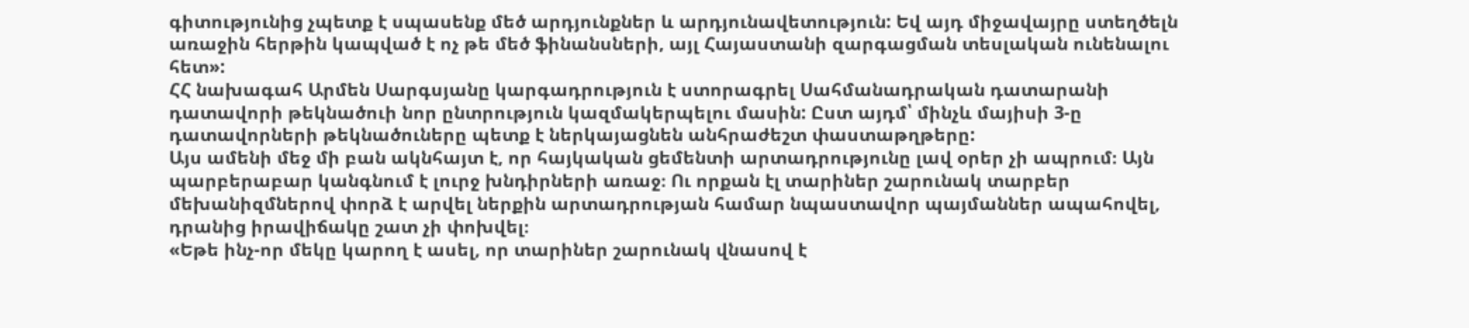գիտությունից չպետք է սպասենք մեծ արդյունքներ և արդյունավետություն: Եվ այդ միջավայրը ստեղծելն առաջին հերթին կապված է ոչ թե մեծ ֆինանսների, այլ Հայաստանի զարգացման տեսլական ունենալու հետ»:
ՀՀ նախագահ Արմեն Սարգսյանը կարգադրություն է ստորագրել Սահմանադրական դատարանի դատավորի թեկնածուի նոր ընտրություն կազմակերպելու մասին: Ըստ այդմ՝ մինչև մայիսի 3-ը դատավորների թեկնածուները պետք է ներկայացնեն անհրաժեշտ փաստաթղթերը:
Այս ամենի մեջ մի բան ակնհայտ է, որ հայկական ցեմենտի արտադրությունը լավ օրեր չի ապրում։ Այն պարբերաբար կանգնում է լուրջ խնդիրների առաջ։ Ու որքան էլ տարիներ շարունակ տարբեր մեխանիզմներով փորձ է արվել ներքին արտադրության համար նպաստավոր պայմաններ ապահովել, դրանից իրավիճակը շատ չի փոխվել։
«Եթե ինչ-որ մեկը կարող է ասել, որ տարիներ շարունակ վնասով է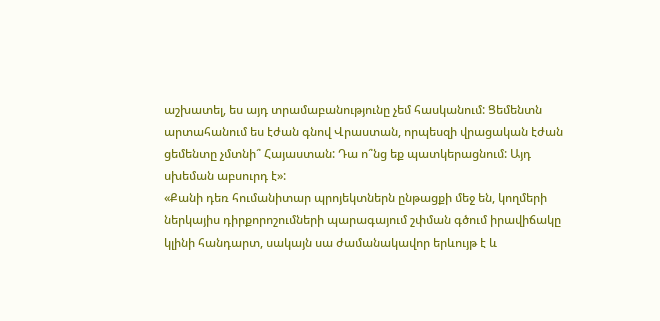աշխատել, ես այդ տրամաբանությունը չեմ հասկանում: Ցեմենտն արտահանում ես էժան գնով Վրաստան, որպեսզի վրացական էժան ցեմենտը չմտնի՞ Հայաստան: Դա ո՞նց եք պատկերացնում: Այդ սխեման աբսուրդ է»:
«Քանի դեռ հումանիտար պրոյեկտներն ընթացքի մեջ են, կողմերի ներկայիս դիրքորոշումների պարագայում շփման գծում իրավիճակը կլինի հանդարտ, սակայն սա ժամանակավոր երևույթ է և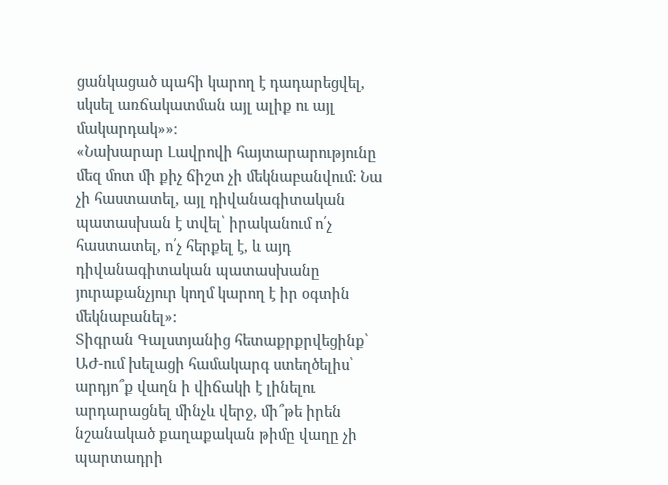ցանկացած պահի կարող է դադարեցվել, սկսել առճակատման այլ ալիք ու այլ մակարդակ»»։
«Նախարար Լավրովի հայտարարությունը մեզ մոտ մի քիչ ճիշտ չի մեկնաբանվում: Նա չի հաստատել, այլ դիվանագիտական պատասխան է տվել՝ իրականում ո՛չ հաստատել, ո՛չ հերքել է, և այդ դիվանագիտական պատասխանը յուրաքանչյուր կողմ կարող է իր օգտին մեկնաբանել»:
Տիգրան Գալստյանից հետաքրքրվեցինք՝ ԱԺ-ում խելացի համակարգ ստեղծելիս՝ արդյո՞ք վաղն ի վիճակի է լինելու արդարացնել մինչև վերջ, մի՞թե իրեն նշանակած քաղաքական թիմը վաղը չի պարտադրի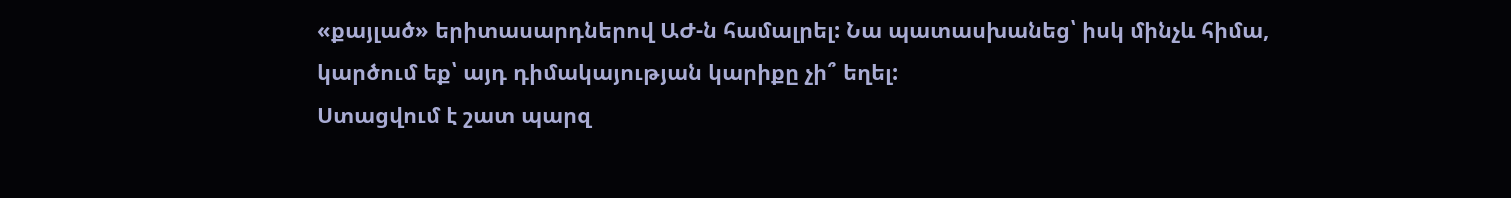«քայլած» երիտասարդներով ԱԺ-ն համալրել: Նա պատասխանեց՝ իսկ մինչև հիմա, կարծում եք՝ այդ դիմակայության կարիքը չի՞ եղել:
Ստացվում է շատ պարզ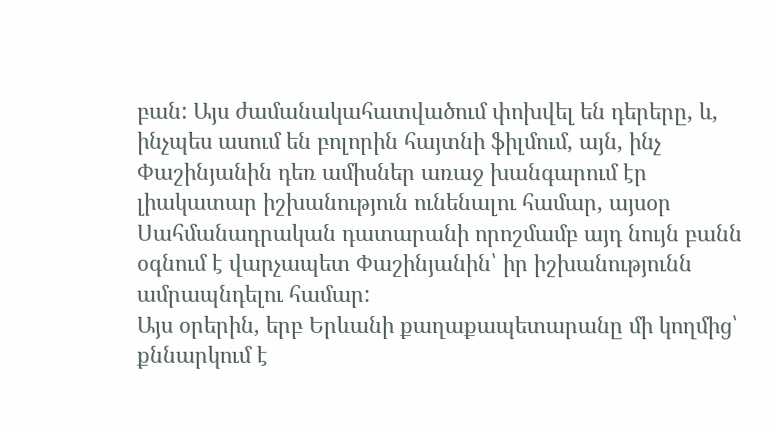բան: Այս ժամանակահատվածում փոխվել են դերերը, և, ինչպես ասում են բոլորին հայտնի ֆիլմում, այն, ինչ Փաշինյանին դեռ ամիսներ առաջ խանգարում էր լիակատար իշխանություն ունենալու համար, այսօր Սահմանադրական դատարանի որոշմամբ այդ նույն բանն օգնում է վարչապետ Փաշինյանին՝ իր իշխանությունն ամրապնդելու համար:
Այս օրերին, երբ Երևանի քաղաքապետարանը մի կողմից՝ քննարկում է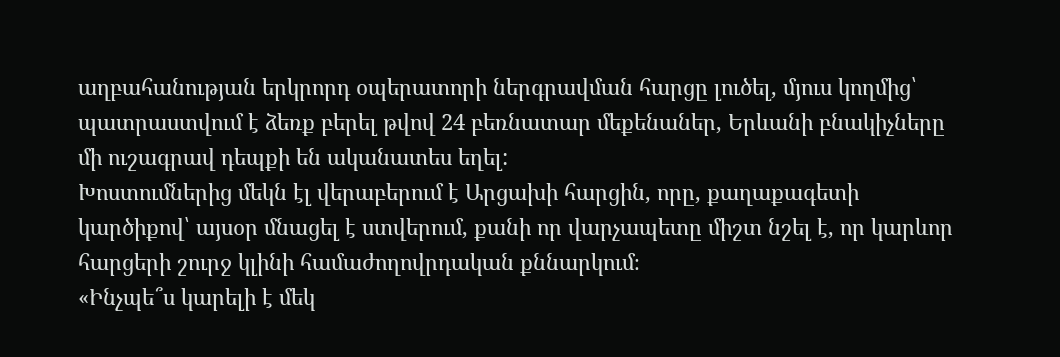աղբահանության երկրորդ օպերատորի ներգրավման հարցը լուծել, մյուս կողմից՝ պատրաստվում է ձեռք բերել թվով 24 բեռնատար մեքենաներ, Երևանի բնակիչները մի ուշագրավ դեպքի են ականատես եղել:
Խոստումներից մեկն էլ վերաբերում է Արցախի հարցին, որը, քաղաքագետի կարծիքով՝ այսօր մնացել է ստվերում, քանի որ վարչապետը միշտ նշել է, որ կարևոր հարցերի շուրջ կլինի համաժողովրդական քննարկում։
«Ինչպե՞ս կարելի է մեկ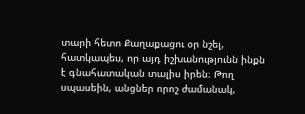տարի հետո Քաղաքացու օր նշել, հատկապես, որ այդ իշխանությունն ինքն է գնահատական տալիս իրեն։ Թող սպասեին, անցներ որոշ ժամանակ,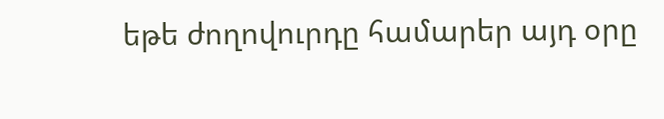եթե ժողովուրդը համարեր այդ օրը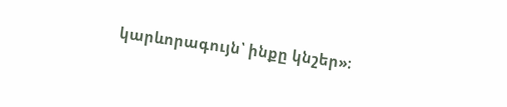կարևորագույն՝ ինքը կնշեր»։